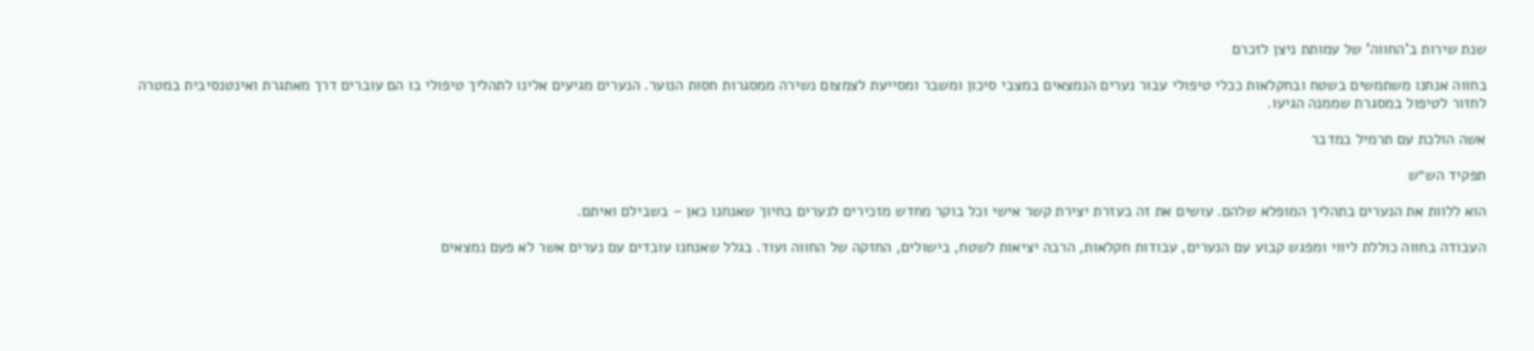שנת שירות ב'החווה' של עמותת ניצן לזכרם

בחווה אנחנו משתמשים בשטח ובחקלאות ככלי טיפולי עבור נערים הנמצאים במצבי סיכון ומשבר ומסייעת לצמצום נשירה ממסגרות חסות הנוער. הנערים מגיעים אלינו לתהליך טיפולי בו הם עוברים דרך מאתגרת ואינטנסיבית במטרה לחזור לטיפול במסגרת שממנה הגיעו.

אשה הולכת עם תרמיל במדבר

תפקיד הש״ש

הוא ללוות את הנערים בתהליך המופלא שלהם. עושים את זה בעזרת יצירת קשר אישי וכל בוקר מחדש מזכירים לנערים בחיוך שאנחנו כאן – בשבילם ואיתם.

העבודה בחווה כוללת ליווי ומפגש קבוע עם הנערים, עבודות חקלאות, הרבה יציאות לשטח, בישולים, החזקה של החווה ועוד. בגלל שאנחנו עובדים עם נערים אשר לא פעם נמצאים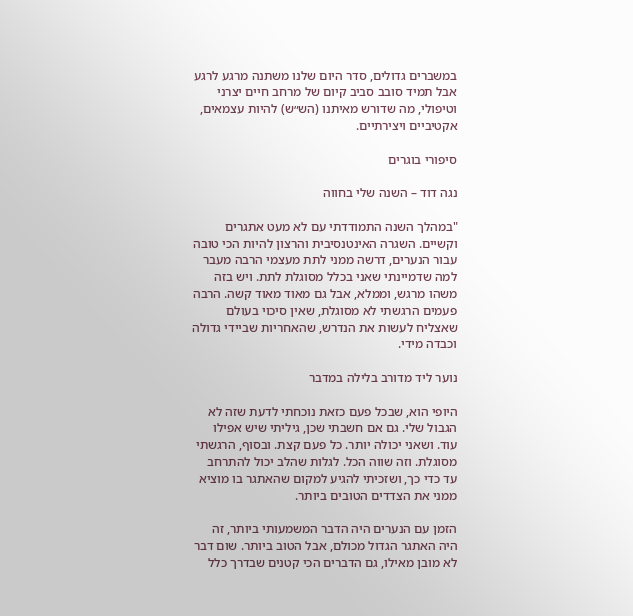במשברים גדולים, סדר היום שלנו משתנה מרגע לרגע אבל תמיד סובב סביב קיום של מרחב חיים יצרני וטיפולי, מה שדורש מאיתנו (הש״ש) להיות עצמאים, אקטיביים ויצירתיים.

סיפורי בוגרים

נגה דוד – השנה שלי בחווה

"במהלך השנה התמודדתי עם לא מעט אתגרים וקשיים. השגרה האינטנסיבית והרצון להיות הכי טובה עבור הנערים, דרשה ממני לתת מעצמי הרבה מעבר למה שדמיינתי שאני בכלל מסוגלת לתת. ויש בזה משהו מרגש, וממלא, אבל גם מאוד מאוד קשה. הרבה פעמים הרגשתי לא מסוגלת, שאין סיכוי בעולם שאצליח לעשות את הנדרש, שהאחריות שביידי גדולה וכבדה מידי.

נוער ליד מדורב בלילה במדבר

היופי הוא, שבכל פעם כזאת נוכחתי לדעת שזה לא הגבול שלי. גם אם חשבתי שכן, גיליתי שיש אפילו עוד. ושאני יכולה יותר. כל פעם קצת. ובסוף, הרגשתי מסוגלת. וזה שווה הכל. לגלות שהלב יכול להתרחב עד כדי כך, ושזכיתי להגיע למקום שהאתגר בו מוציא ממני את הצדדים הטובים ביותר.

הזמן עם הנערים היה הדבר המשמעותי ביותר, זה היה האתגר הגדול מכולם, אבל הטוב ביותר. שום דבר לא מובן מאילו, גם הדברים הכי קטנים שבדרך כלל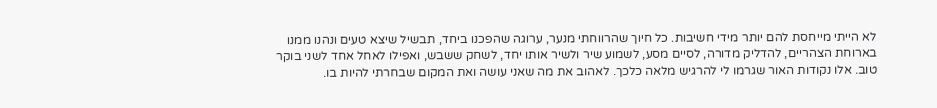לא הייתי מייחסת להם יותר מידי חשיבות. כל חיוך שהרווחתי מנער, ערוגה שהפכנו ביחד, תבשיל שיצא טעים ונהנו ממנו בארוחת הצהריים, להדליק מדורה, לסיים מסע, לשמוע שיר ולשיר אותו יחד, לשחק ששבש, ואפילו לאחל אחד לשני בוקר טוב. אלו נקודות האור שגרמו לי להרגיש מלאה כלכך. לאהוב את מה שאני עושה ואת המקום שבחרתי להיות בו.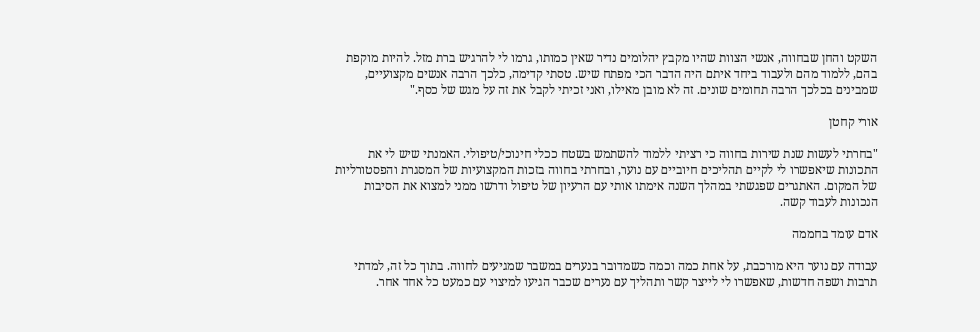השקט והחן שבחווה, אנשי הצוות שהיו מקבץ יהלומים נדיר שאין כמותו, גרמו לי להרגיש ברת מזל. להיות מוקפת בהם, ללמוד מהם ולעבוד ביחד איתם היה הדבר הכי מפתח שיש. טסתי קדימה, כלכך הרבה אנשים מקצועיים, שמבינים בכלכך הרבה תחומים שונים. זה לא מובן מאילו, ואני זכיתי לקבל את זה על מגש של כסף."

אורי קחטן

"בחרתי לעשות שנת שירות בחווה כי רציתי ללמוד להשתמש בשטח ככלי חינוכי/טיפולי. האמנתי שיש לי את התכונות שיאפשרו לי לקיים תהליכים חיוביים עם נוער, ובחרתי בחווה בזכות המקצועיות של המסגרת והפסטורליות של המקום. האתגרים שפגשתי במהלך השנה אימתו אותי עם הרעיון של טיפול ודרשו ממני למצוא את הסיבות הנכונות לעבוד קשה.

אדם עומד בחממה

עבודה עם נוער היא מורכבת, על אחת כמה וכמה כשמדובר בנערים במשבר שמגיעים לחווה. בתוך כל זה, למדתי תרבות ושפה חדשות, שאפשרו לי לייצר קשר ותהליך עם נערים שכבר הגיעו למיצוי עם כמעט כל אחד אחר.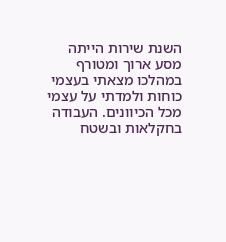השנת שירות הייתה מסע ארוך ומטורף במהלכו מצאתי בעצמי כוחות ולמדתי על עצמי מכל הכיוונים. העבודה בחקלאות ובשטח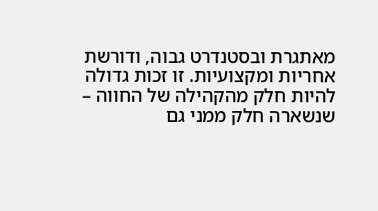מאתגרת ובסטנדרט גבוה, ודורשת אחריות ומקצועיות. זו זכות גדולה להיות חלק מהקהילה של החווה – שנשארה חלק ממני גם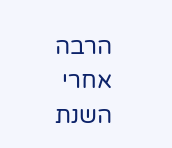הרבה אחרי השנת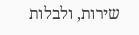שירות, ולבלות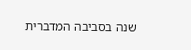שנה בסביבה המדברית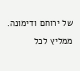של ירוחם ודימונה. ממליץ לכל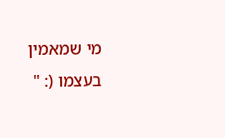מי שמאמין בעצמו (: "